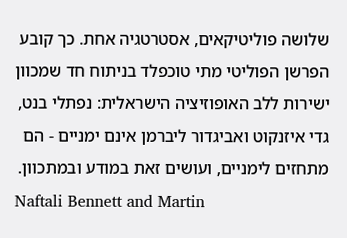שלושה פוליטיקאים, אסטרטגיה אחת. כך קובע הפרשן הפוליטי מתי טוכפלד בניתוח חד שמכוון ישירות ללב האופוזיציה הישראלית: נפתלי בנט, גדי איזנקוט ואביגדור ליברמן אינם ימניים - הם מתחזים לימניים, ועושים זאת במודע ובמתכוון.
Naftali Bennett and Martin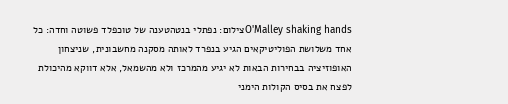O'Malley shaking handsצילום: נפתלי בנטהטענה של טוכפלד פשוטה וחדה: כל אחד משלושת הפוליטיקאים הגיע בנפרד לאותה מסקנה מחשבונית, שניצחון האופוזיציה בבחירות הבאות לא יגיע מהמרכז ולא מהשמאל, אלא דווקא מהיכולת לפצח את בסיס הקולות הימני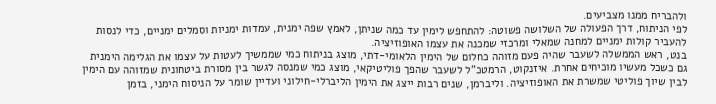ולהבריח ממנו מצביעים.
לפי הניתוח, דרך הפעולה של השלושה פשוטה: להתחפש לימין עד כמה שניתן, לאמץ שפה ימנית, עמדות ימניות וסמלים ימניים, כדי לנסות להעביר קולות ימניים למחנה שמאלי ומרכזי שמכנה את עצמו האופוזיציה.
בנט, ראש הממשלה לשעבר שהיה פעם מזוהה כחלום של הימין הלאומי-דתי, מוצג בניתוח כמי שממשיך לעטות על עצמו את הגלימה הימנית גם כשכל מעשיו מוכיחים אחרת. איזנקוט, הרמטכ"ל לשעבר שהפך פוליטיקאי, מוצג כמי שמנסה לגשר בין מסורת ביטחונית שמזוהה עם הימין לבין שיוך פוליטי שמשרת את האופוזיציה. וליברמן, שנים רבות ייצג את הימין הליברלי-חילוני ועדיין שומר על הניסוח הימני, בזמן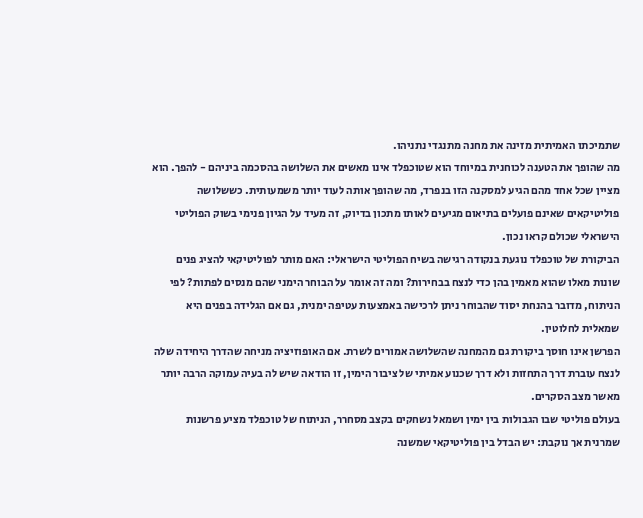שתמיכתו האמיתית מזינה את מחנה מתנגדי נתניהו.
מה שהופך את הטענה לכוחנית במיוחד הוא שטוכפלד אינו מאשים את השלושה בהסכמה ביניהם - להפך. הוא מציין שכל אחד מהם הגיע למסקנה הזו בנפרד, מה שהופך אותה לעוד יותר משמעותית. כששלושה פוליטיקאים שאינם פועלים בתיאום מגיעים לאותו מתכון בדיוק, זה מעיד על הגיון פנימי בשוק הפוליטי הישראלי שכולם קראו נכון.
הביקורת של טוכפלד נוגעת בנקודה רגישה בשיח הפוליטי הישראלי: האם מותר לפוליטיקאי להציג פנים שונות מאלו שהוא מאמין בהן כדי לנצח בבחירות? ומה זה אומר על הבוחר הימני שהם מנסים לפתות? לפי הניתוח, מדובר בהנחת יסוד שהבוחר ניתן לרכישה באמצעות עטיפה ימנית, גם אם הגלידה בפנים היא שמאלית לחלוטין.
הפרשן אינו חוסך ביקורת גם מהמחנה שהשלושה אמורים לשרת. אם האופוזיציה מניחה שהדרך היחידה שלה לנצח עוברת דרך התחזות ולא דרך שכנוע אמיתי של ציבור הימין, זו הודאה שיש לה בעיה עמוקה הרבה יותר מאשר מצב הסקרים.
בעולם פוליטי שבו הגבולות בין ימין ושמאל נשחקים בקצב מסחרר, הניתוח של טוכפלד מציע פרשנות שמרנית אך נוקבת: יש הבדל בין פוליטיקאי שמשנה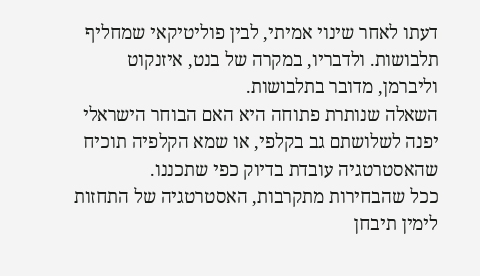דעתו לאחר שינוי אמיתי, לבין פוליטיקאי שמחליף תלבושות. ולדבריו, במקרה של בנט, איזנקוט וליברמן, מדובר בתלבושות.
השאלה שנותרת פתוחה היא האם הבוחר הישראלי יפנה לשלושתם גב בקלפי, או שמא הקלפיה תוכיח שהאסטרטגיה עובדת בדיוק כפי שתכננו.
ככל שהבחירות מתקרבות, האסטרטגיה של התחזות לימין תיבחן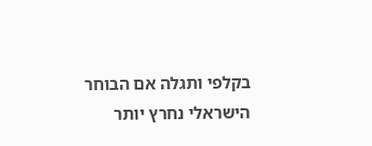בקלפי ותגלה אם הבוחר הישראלי נחרץ יותר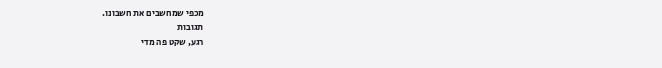מכפי שמחשבים את חשבונו.
תגובות
רגע, שקט פה מדי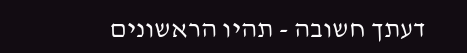דעתך חשובה - תהיו הראשונים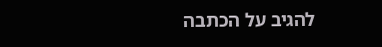להגיב על הכתבה